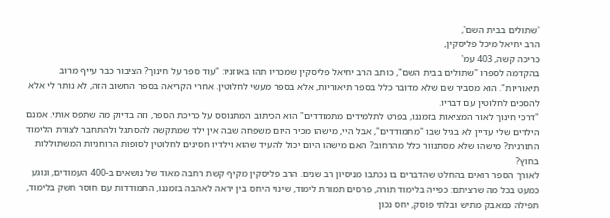'שתולים בבית השם',
הרב יחיאל מיכל פליסקין,
כריכה קשה, 403 עמ'
בהקדמה לספרו "שתולים בבית השם", כותב הרב יחיאל פליסקין שמכריו תהו באוזניו: "עוד ספר על חינוך? הציבור כבר עייף מרוב תיאוריות". הוא מסביר שם שלא מדובר כלל בספר תיאוריות, אלא בספר מעשי לחלוטין. אחרי הקריאה בספר החשוב הזה, לא נותר לי אלא להסכים לחלוטין עם דבריו.
"דרכי חינוך לאור המציאות בזמננו, בפרט לתלמידים מתמודדים" הוא הכיתוב המתנוסס על כריכת הספר, וזה בדיוק מה שתפס אותי. אמנם הילדים שלי עדיין לא בגיל שבו "מתמודדים", אבל היי, מישהו מכיר היום משפחה שבה אין ילד שמתקשה להסתגל ולהתחבר לצורת הלימוד התורנית? מישהו שלא מסתנוור כלל מהרחוב? האם מישהו היום יכול להעיד שהוא וילדיו חסינים לחלוטין לסופות הרוחניות המשתוללות בחוץ?
לאורך הספר רואים בהחלט שהדברים בו נכתבו מניסיון רב שנים. הרב פליסקין מקיף קשת רחבה מאוד של נושאים ב-400 העמודים, ונוגע כמעט בכל מה שרציתם: כפייה בלימוד תורה, פרסים תמורת לימוד, שינוי היחס בין יראה לאהבה בזמננו, התמודדות עם חוסר חשק בלימוד, תפילה כמאבק מתיש ובלתי פוסק, יחס נכון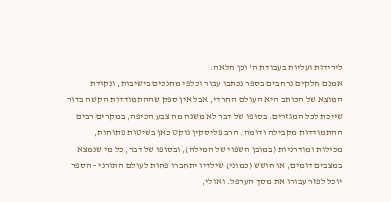לירידות ועליות בעבודת ה' וכן הלאה.
אמנם חלקים נרחבים בספר נכתבו עבור וכלפי מחנכים בישיבות, ונקודת המוצא של הכותב היא העולם החרדי, אבל אין ספק שההתמודדות הקשה בדור שייכת לכל המגזרים. בסופו של דבר לא משנה מה צבע הכיפה, במקרים רבים ההתמודדות מקבילה ודומה. הרב פליסקין נוקט כאן בשיטות פתוחות, מכילות ומודרניות (במובן השפוי של המילה), ובסופו של דבר, כל מי שנמצא במצבים דומים, או חושש (כמוני) שילדיו יתחברו פחות לעולם התורני - הספר יוכל לפזר עבורו את מסך הערפל. ואולי,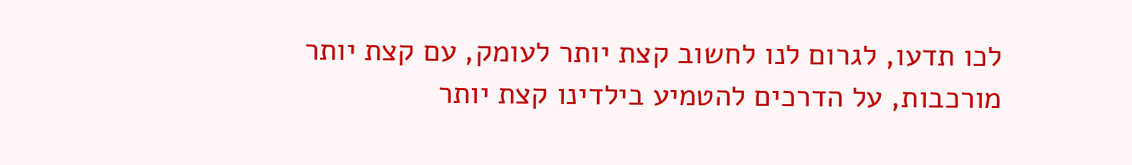לכו תדעו, לגרום לנו לחשוב קצת יותר לעומק, עם קצת יותר מורכבות, על הדרכים להטמיע בילדינו קצת יותר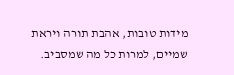מידות טובות, אהבת תורה ויראת שמיים, למרות כל מה שמסביב.